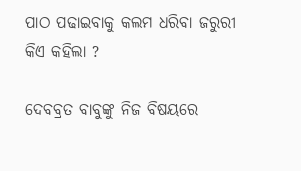ପାଠ ପଢାଇବାକୁ କଲମ ଧରିବା ଜରୁରୀ କିଏ କହିଲା ?

ଦେବବ୍ରତ ବାବୁଙ୍କୁ ନିଜ ବିଷୟରେ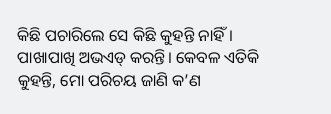କିଛି ପଚାରିଲେ ସେ କିଛି କୁହନ୍ତି ନାହିଁ।  ପାଖାପାଖି ଅଭଏଡ୍ କରନ୍ତି। କେବଳ ଏତିକି କୁହନ୍ତି, ମୋ ପରିଚୟ ଜାଣି କ’ଣ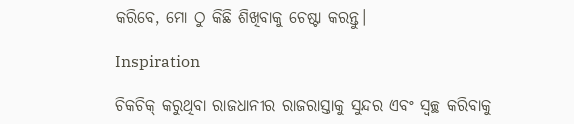କରିବେ, ମୋ ଠୁ କିଛି ଶିଖିବାକୁ ଚେଷ୍ଟା କରନ୍ତୁ।

Inspiration

ଚିକଚିକ୍ କରୁଥିବା ରାଜଧାନୀର ରାଜରାସ୍ତାକୁ ସୁନ୍ଦର ଏବଂ ସ୍ବଚ୍ଛ କରିବାକୁ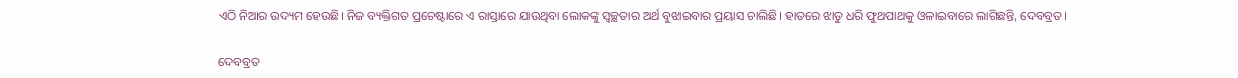ଏଠି ନିଆର ଉଦ୍ୟମ ହେଉଛି। ନିଜ ବ୍ୟକ୍ତିଗତ ପ୍ରଚେଷ୍ଟାରେ ଏ ରାସ୍ତାରେ ଯାଉଥିବା ଲୋକଙ୍କୁ ସ୍ବଚ୍ଛତାର ଅର୍ଥ ବୁଝାଇବାର ପ୍ରୟାସ ଚାଲିଛି। ହାତରେ ଝାଡୁ ଧରି ଫୁଥପାଥକୁ ଓଳାଇବାରେ ଲାଗିଛନ୍ତି, ଦେବବ୍ରତ।

ଦେବବ୍ରତ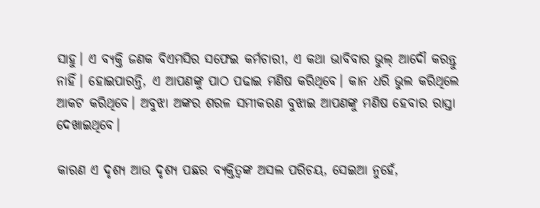ସାହୁ। ଏ ବ୍ୟକ୍ତି ଜଣକ ବିଏମସିର ସଫେଇ କର୍ମଚାରୀ, ଏ କଥା ଭାବିବାର ଭୁଲ୍ ଆଦୌ କରନ୍ତୁ ନାହିଁ। ହୋଇପାରନ୍ତି, ଏ ଆପଣଙ୍କୁ ପାଠ ପଢାଇ ମଣିଷ କରିଥିବେ। କାନ ଧରି ଭୁଲ କରିଥିଲେ ଆକଟ କରିଥିବେ। ଅବୁଝା ଅଙ୍କର ଶରଳ ସମୀକରଣ ବୁଝାଇ ଆପଣଙ୍କୁ ମଣିଷ ହେବାର ରାସ୍ତା ଦେଖାଇଥିବେ।

କାରଣ ଏ ଦୃଶ୍ୟ ଆଉ ଦୃଶ୍ୟ ପଛର ବ୍ୟକ୍ତିତ୍ବଙ୍କ ଅସଲ ପରିଚୟ, ସେଇଆ ନୁହେଁ,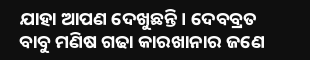ଯାହା ଆପଣ ଦେଖୁଛନ୍ତି। ଦେବବ୍ରତ ବାବୁ ମଣିଷ ଗଢା କାରଖାନାର ଜଣେ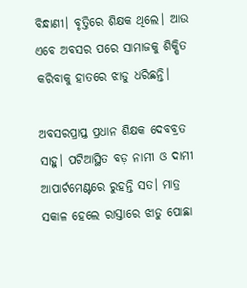ବିନ୍ଧାଣୀ। ବୃତ୍ତିରେ ଶିକ୍ଷକ ଥିଲେ। ଆଉ ଏବେ ଅବସର ପରେ ସାମାଜକୁ ଶିକ୍ଷିତ କରିବାକୁ ହାତରେ ଝାଡୁ ଧରିଛନ୍ତି।

ଅବସରପ୍ରାପ୍ତ ପ୍ରଧାନ ଶିକ୍ଷକ ଦେବବ୍ରତ ସାହୁ। ପଟିଆସ୍ଥିତ ବଡ଼ ନାମୀ ଓ ଦାମୀ ଆପାର୍ଟମେଣ୍ଟରେ ରୁହନ୍ତି ସତ। ମାତ୍ର ସକାଳ ହେଲେ ରାସ୍ତାରେ ଝାଡୁ ପୋଛା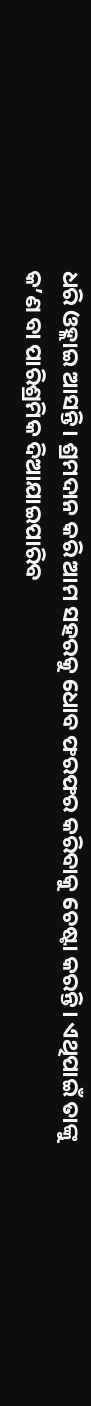ଧରି ଓହ୍ଲାଇ ଆସନ୍ତି। ଶ୍ରମଦାନ କରି ଆମ ସହରକୁ ଧୋବ ଫରଫର କରିବାକୁ ଚେଷ୍ଟା କରନ୍ତି। ଏଥିପାଇଁ ତାଙ୍କୁ କ’ଣ ବା ପାରିଶ୍ରମିକ ଦିଆଯାଇପାରିବ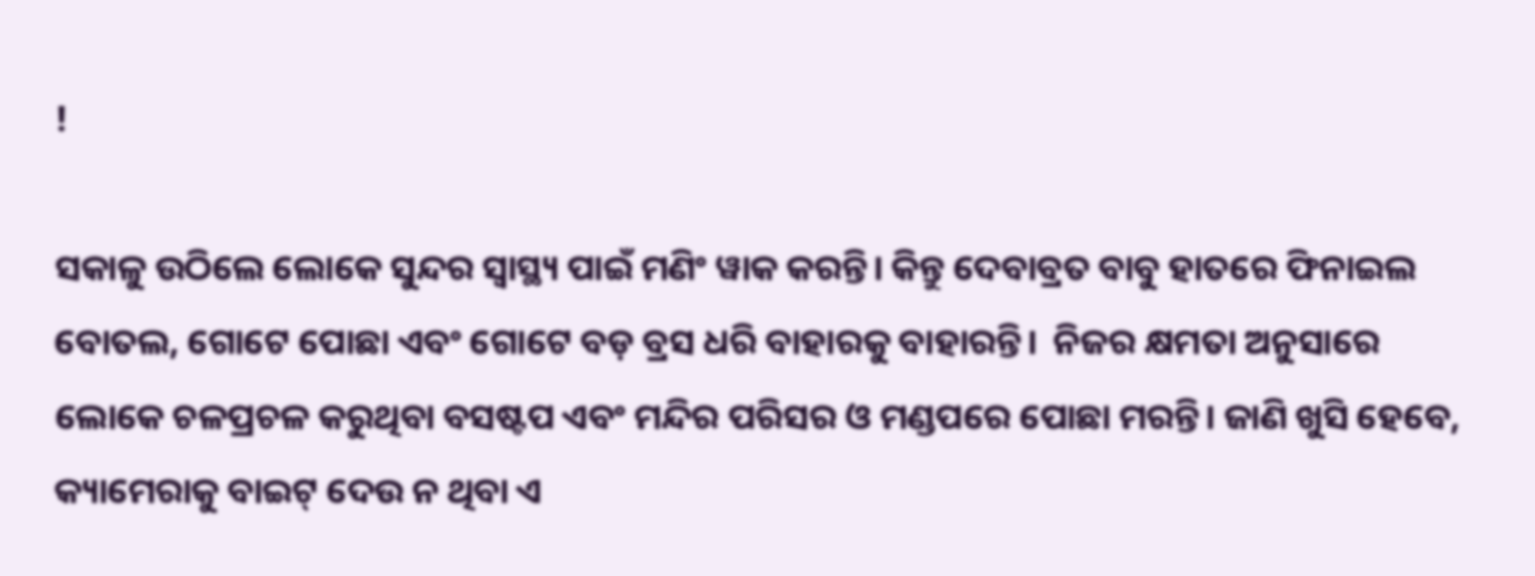!

ସକାଳୁ ଉଠିଲେ ଲୋକେ ସୁନ୍ଦର ସ୍ୱାସ୍ଥ୍ୟ ପାଇଁ ମଣିଂ ୱାକ କରନ୍ତି। କିନ୍ତୁ ଦେବାବ୍ରତ ବାବୁ ହାତରେ ଫିନାଇଲ ବୋତଲ, ଗୋଟେ ପୋଛା ଏବଂ ଗୋଟେ ବଡ଼ ବ୍ରସ ଧରି ବାହାରକୁ ବାହାରନ୍ତି।  ନିଜର କ୍ଷମତା ଅନୁସାରେ   ଲୋକେ ଚଳପ୍ରଚଳ କରୁଥିବା ବସଷ୍ଟପ ଏବଂ ମନ୍ଦିର ପରିସର ଓ ମଣ୍ଡପରେ ପୋଛା ମରନ୍ତି। ଜାଣି ଖୁସି ହେବେ, କ୍ୟାମେରାକୁ ବାଇଟ୍ ଦେଉ ନ ଥିବା ଏ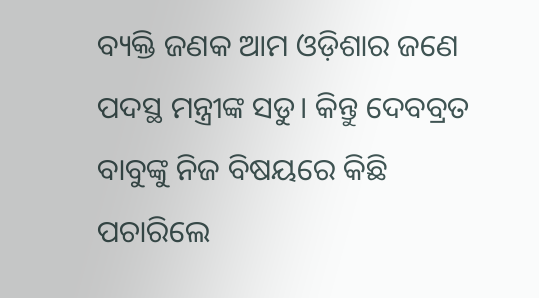ବ୍ୟକ୍ତି ଜଣକ ଆମ ଓଡ଼ିଶାର ଜଣେ ପଦସ୍ଥ ମନ୍ତ୍ରୀଙ୍କ ସଡୁ। କିନ୍ତୁ ଦେବବ୍ରତ ବାବୁଙ୍କୁ ନିଜ ବିଷୟରେ କିଛି ପଚାରିଲେ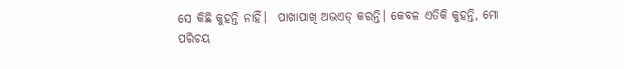ସେ କିଛି କୁହନ୍ତି ନାହିଁ।  ପାଖାପାଖି ଅଭଏଡ୍ କରନ୍ତି। କେବଳ ଏତିକି କୁହନ୍ତି, ମୋ ପରିଚୟ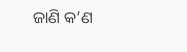ଜାଣି କ’ଣ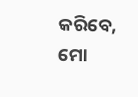କରିବେ, ମୋ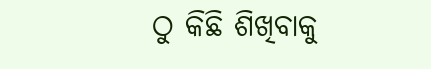ଠୁ କିଛି ଶିଖିବାକୁ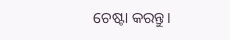ଚେଷ୍ଟା କରନ୍ତୁ।